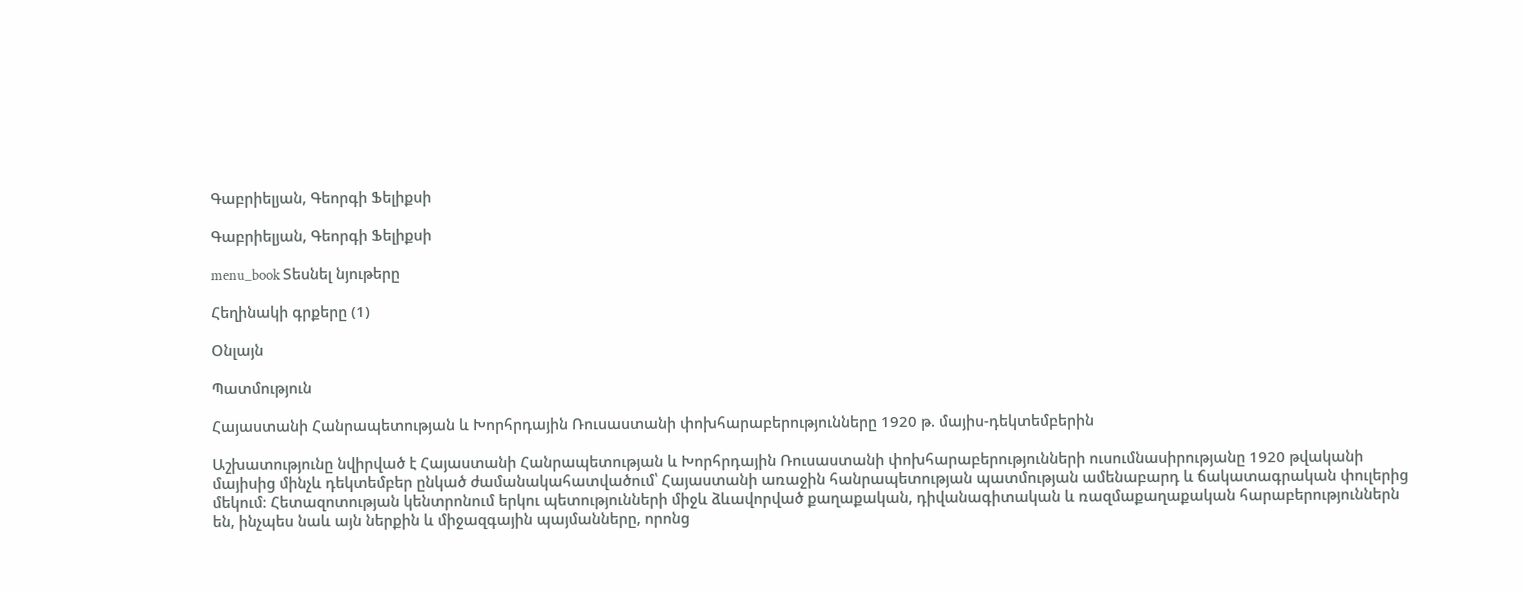Գաբրիելյան, Գեորգի Ֆելիքսի

Գաբրիելյան, Գեորգի Ֆելիքսի

menu_book Տեսնել նյութերը

Հեղինակի գրքերը (1)

Օնլայն

Պատմություն

Հայաստանի Հանրապետության և Խորհրդային Ռուսաստանի փոխհարաբերությունները 1920 թ. մայիս-դեկտեմբերին

Աշխատությունը նվիրված է Հայաստանի Հանրապետության և Խորհրդային Ռուսաստանի փոխհարաբերությունների ուսումնասիրությանը 1920 թվականի մայիսից մինչև դեկտեմբեր ընկած ժամանակահատվածում՝ Հայաստանի առաջին հանրապետության պատմության ամենաբարդ և ճակատագրական փուլերից մեկում։ Հետազոտության կենտրոնում երկու պետությունների միջև ձևավորված քաղաքական, դիվանագիտական և ռազմաքաղաքական հարաբերություններն են, ինչպես նաև այն ներքին և միջազգային պայմանները, որոնց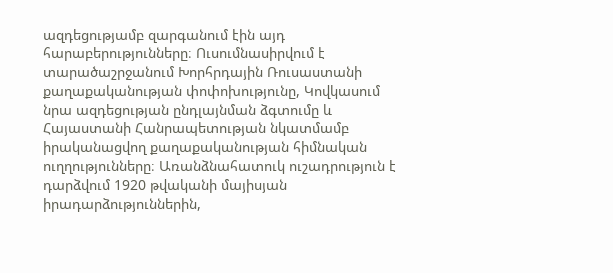ազդեցությամբ զարգանում էին այդ հարաբերությունները։ Ուսումնասիրվում է տարածաշրջանում Խորհրդային Ռուսաստանի քաղաքականության փոփոխությունը, Կովկասում նրա ազդեցության ընդլայնման ձգտումը և Հայաստանի Հանրապետության նկատմամբ իրականացվող քաղաքականության հիմնական ուղղությունները։ Առանձնահատուկ ուշադրություն է դարձվում 1920 թվականի մայիսյան իրադարձություններին,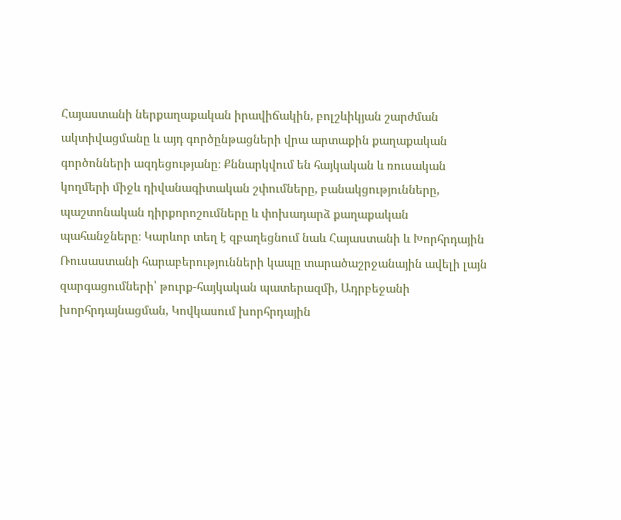Հայաստանի ներքաղաքական իրավիճակին, բոլշևիկյան շարժման ակտիվացմանը և այդ գործընթացների վրա արտաքին քաղաքական գործոնների ազդեցությանը։ Քննարկվում են հայկական և ռուսական կողմերի միջև դիվանագիտական շփումները, բանակցությունները, պաշտոնական դիրքորոշումները և փոխադարձ քաղաքական պահանջները։ Կարևոր տեղ է զբաղեցնում նաև Հայաստանի և Խորհրդային Ռուսաստանի հարաբերությունների կապը տարածաշրջանային ավելի լայն զարգացումների՝ թուրք-հայկական պատերազմի, Ադրբեջանի խորհրդայնացման, Կովկասում խորհրդային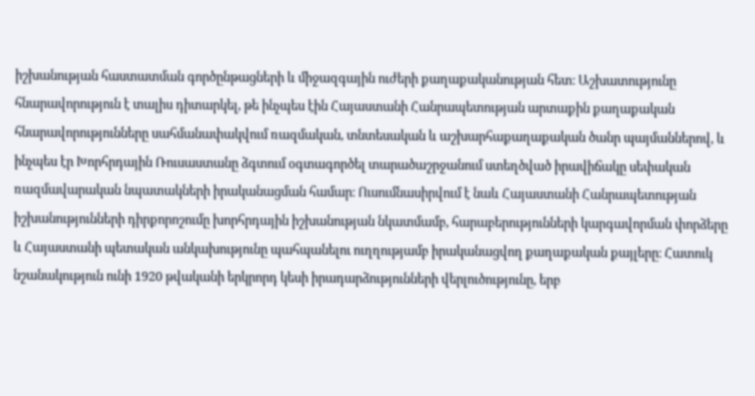իշխանության հաստատման գործընթացների և միջազգային ուժերի քաղաքականության հետ։ Աշխատությունը հնարավորություն է տալիս դիտարկել, թե ինչպես էին Հայաստանի Հանրապետության արտաքին քաղաքական հնարավորությունները սահմանափակվում ռազմական, տնտեսական և աշխարհաքաղաքական ծանր պայմաններով, և ինչպես էր Խորհրդային Ռուսաստանը ձգտում օգտագործել տարածաշրջանում ստեղծված իրավիճակը սեփական ռազմավարական նպատակների իրականացման համար։ Ուսումնասիրվում է նաև Հայաստանի Հանրապետության իշխանությունների դիրքորոշումը խորհրդային իշխանության նկատմամբ, հարաբերությունների կարգավորման փորձերը և Հայաստանի պետական անկախությունը պահպանելու ուղղությամբ իրականացվող քաղաքական քայլերը։ Հատուկ նշանակություն ունի 1920 թվականի երկրորդ կեսի իրադարձությունների վերլուծությունը, երբ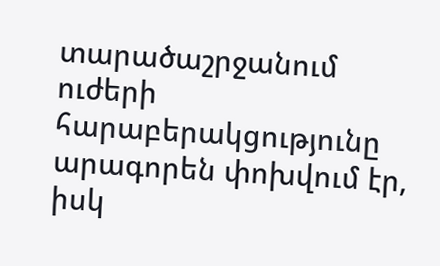տարածաշրջանում ուժերի հարաբերակցությունը արագորեն փոխվում էր, իսկ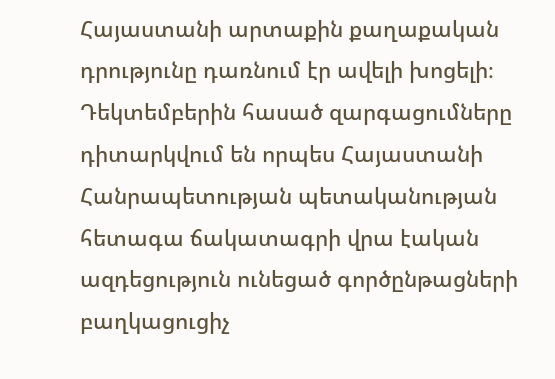Հայաստանի արտաքին քաղաքական դրությունը դառնում էր ավելի խոցելի։ Դեկտեմբերին հասած զարգացումները դիտարկվում են որպես Հայաստանի Հանրապետության պետականության հետագա ճակատագրի վրա էական ազդեցություն ունեցած գործընթացների բաղկացուցիչ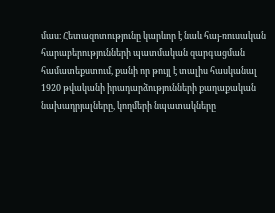մաս։ Հետազոտությունը կարևոր է նաև հայ-ռուսական հարաբերությունների պատմական զարգացման համատեքստում, քանի որ թույլ է տալիս հասկանալ 1920 թվականի իրադարձությունների քաղաքական նախադրյալները, կողմերի նպատակները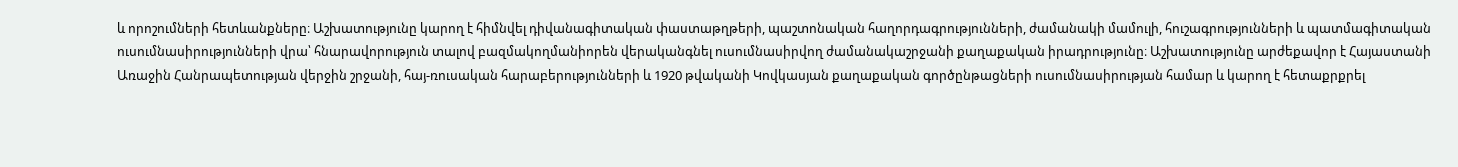և որոշումների հետևանքները։ Աշխատությունը կարող է հիմնվել դիվանագիտական փաստաթղթերի, պաշտոնական հաղորդագրությունների, ժամանակի մամուլի, հուշագրությունների և պատմագիտական ուսումնասիրությունների վրա՝ հնարավորություն տալով բազմակողմանիորեն վերականգնել ուսումնասիրվող ժամանակաշրջանի քաղաքական իրադրությունը։ Աշխատությունը արժեքավոր է Հայաստանի Առաջին Հանրապետության վերջին շրջանի, հայ-ռուսական հարաբերությունների և 1920 թվականի Կովկասյան քաղաքական գործընթացների ուսումնասիրության համար և կարող է հետաքրքրել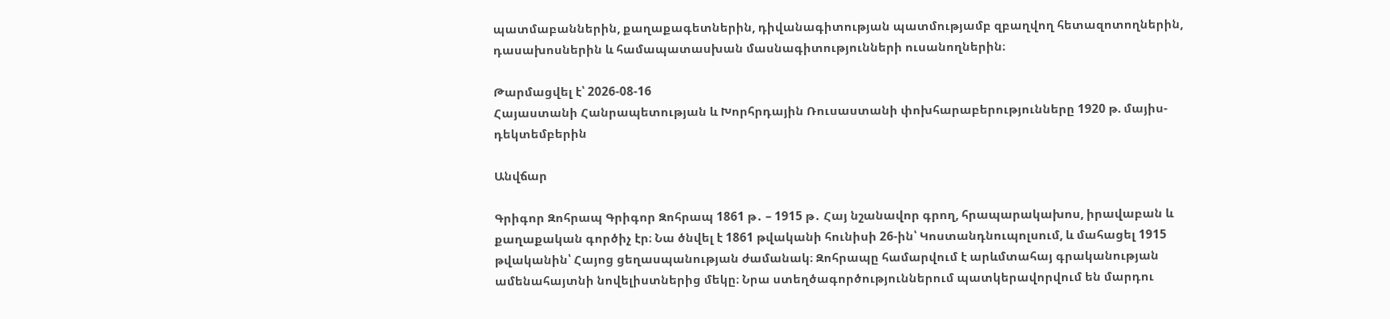պատմաբաններին, քաղաքագետներին, դիվանագիտության պատմությամբ զբաղվող հետազոտողներին, դասախոսներին և համապատասխան մասնագիտությունների ուսանողներին։

Թարմացվել է՝ 2026-08-16
Հայաստանի Հանրապետության և Խորհրդային Ռուսաստանի փոխհարաբերությունները 1920 թ. մայիս-դեկտեմբերին

Անվճար

Գրիգոր Զոհրապ Գրիգոր Զոհրապ 1861 թ․ – 1915 թ․ Հայ նշանավոր գրող, հրապարակախոս, իրավաբան և քաղաքական գործիչ էր։ Նա ծնվել է 1861 թվականի հունիսի 26-ին՝ Կոստանդնուպոլսում, և մահացել 1915 թվականին՝ Հայոց ցեղասպանության ժամանակ։ Զոհրապը համարվում է արևմտահայ գրականության ամենահայտնի նովելիստներից մեկը։ Նրա ստեղծագործություններում պատկերավորվում են մարդու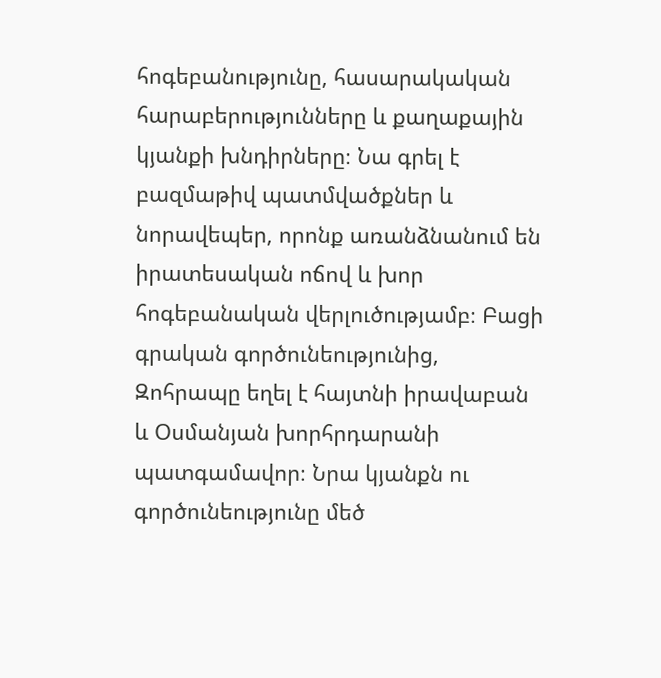հոգեբանությունը, հասարակական հարաբերությունները և քաղաքային կյանքի խնդիրները։ Նա գրել է բազմաթիվ պատմվածքներ և նորավեպեր, որոնք առանձնանում են իրատեսական ոճով և խոր հոգեբանական վերլուծությամբ։ Բացի գրական գործունեությունից, Զոհրապը եղել է հայտնի իրավաբան և Օսմանյան խորհրդարանի պատգամավոր։ Նրա կյանքն ու գործունեությունը մեծ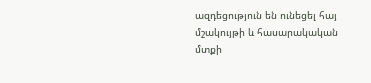ազդեցություն են ունեցել հայ մշակույթի և հասարակական մտքի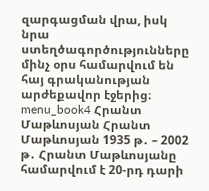զարգացման վրա, իսկ նրա ստեղծագործությունները մինչ օրս համարվում են հայ գրականության արժեքավոր էջերից։ menu_book4 Հրանտ Մաթևոսյան Հրանտ Մաթևոսյան 1935 թ․ – 2002 թ․ Հրանտ Մաթևոսյանը համարվում է 20-րդ դարի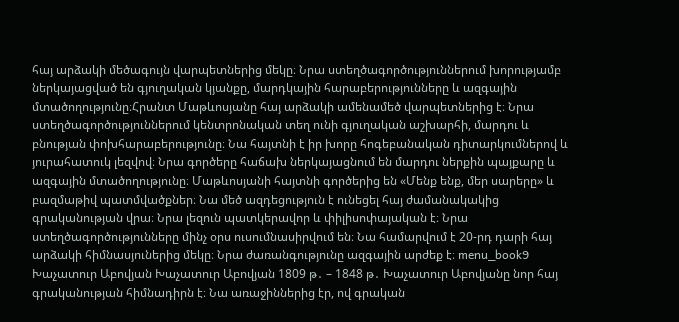հայ արձակի մեծագույն վարպետներից մեկը։ Նրա ստեղծագործություններում խորությամբ ներկայացված են գյուղական կյանքը, մարդկային հարաբերությունները և ազգային մտածողությունը։Հրանտ Մաթևոսյանը հայ արձակի ամենամեծ վարպետներից է։ Նրա ստեղծագործություններում կենտրոնական տեղ ունի գյուղական աշխարհի, մարդու և բնության փոխհարաբերությունը։ Նա հայտնի է իր խորը հոգեբանական դիտարկումներով և յուրահատուկ լեզվով։ Նրա գործերը հաճախ ներկայացնում են մարդու ներքին պայքարը և ազգային մտածողությունը։ Մաթևոսյանի հայտնի գործերից են «Մենք ենք, մեր սարերը» և բազմաթիվ պատմվածքներ։ Նա մեծ ազդեցություն է ունեցել հայ ժամանակակից գրականության վրա։ Նրա լեզուն պատկերավոր և փիլիսոփայական է։ Նրա ստեղծագործությունները մինչ օրս ուսումնասիրվում են։ Նա համարվում է 20-րդ դարի հայ արձակի հիմնասյուներից մեկը։ Նրա ժառանգությունը ազգային արժեք է։ menu_book9 Խաչատուր Աբովյան Խաչատուր Աբովյան 1809 թ․ – 1848 թ․ Խաչատուր Աբովյանը նոր հայ գրականության հիմնադիրն է։ Նա առաջիններից էր, ով գրական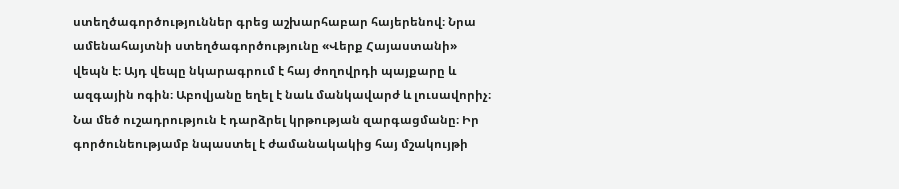ստեղծագործություններ գրեց աշխարհաբար հայերենով։ Նրա ամենահայտնի ստեղծագործությունը «Վերք Հայաստանի» վեպն է։ Այդ վեպը նկարագրում է հայ ժողովրդի պայքարը և ազգային ոգին։ Աբովյանը եղել է նաև մանկավարժ և լուսավորիչ։ Նա մեծ ուշադրություն է դարձրել կրթության զարգացմանը։ Իր գործունեությամբ նպաստել է ժամանակակից հայ մշակույթի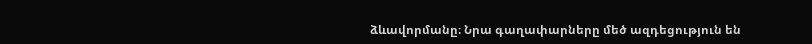ձևավորմանը։ Նրա գաղափարները մեծ ազդեցություն են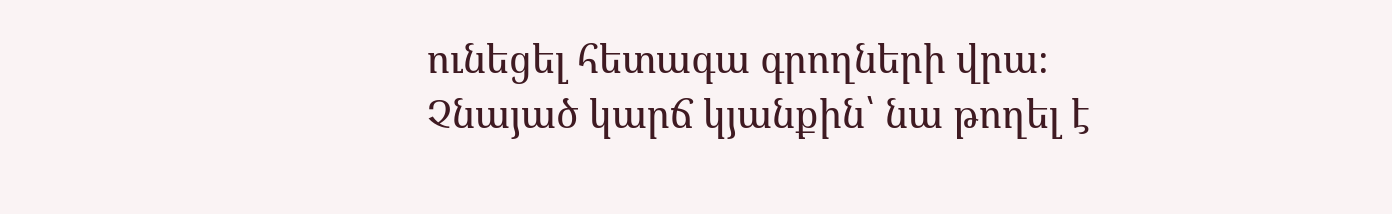ունեցել հետագա գրողների վրա։ Չնայած կարճ կյանքին՝ նա թողել է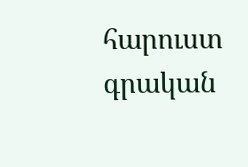հարուստ գրական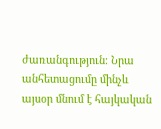ժառանգություն։ Նրա անհետացումը մինչև այսօր մնում է հայկական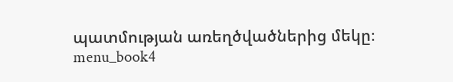պատմության առեղծվածներից մեկը։ menu_book4